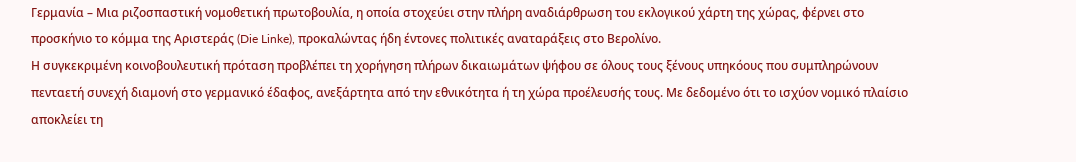Γερμανία – Μια ριζοσπαστική νομοθετική πρωτοβουλία, η οποία στοχεύει στην πλήρη αναδιάρθρωση του εκλογικού χάρτη της χώρας, φέρνει στο προσκήνιο το κόμμα της Αριστεράς (Die Linke), προκαλώντας ήδη έντονες πολιτικές αναταράξεις στο Βερολίνο.
Η συγκεκριμένη κοινοβουλευτική πρόταση προβλέπει τη χορήγηση πλήρων δικαιωμάτων ψήφου σε όλους τους ξένους υπηκόους που συμπληρώνουν πενταετή συνεχή διαμονή στο γερμανικό έδαφος, ανεξάρτητα από την εθνικότητα ή τη χώρα προέλευσής τους. Με δεδομένο ότι το ισχύον νομικό πλαίσιο αποκλείει τη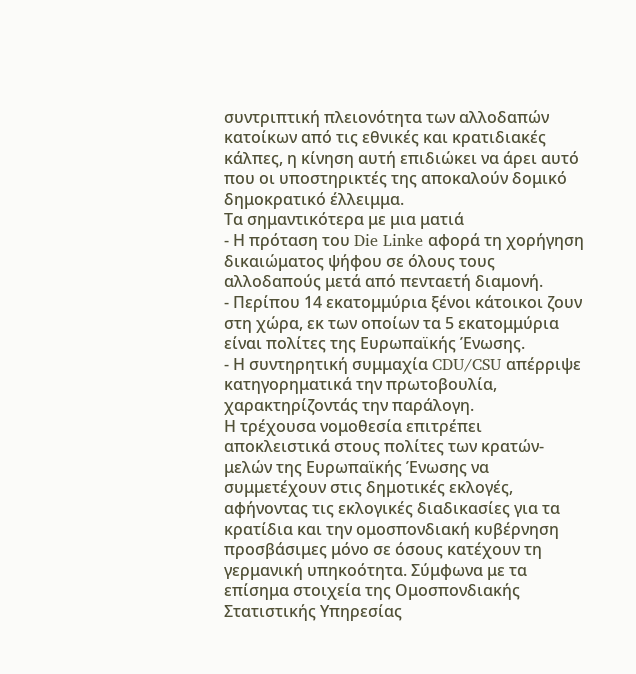συντριπτική πλειονότητα των αλλοδαπών κατοίκων από τις εθνικές και κρατιδιακές κάλπες, η κίνηση αυτή επιδιώκει να άρει αυτό που οι υποστηρικτές της αποκαλούν δομικό δημοκρατικό έλλειμμα.
Τα σημαντικότερα με μια ματιά
- Η πρόταση του Die Linke αφορά τη χορήγηση δικαιώματος ψήφου σε όλους τους αλλοδαπούς μετά από πενταετή διαμονή.
- Περίπου 14 εκατομμύρια ξένοι κάτοικοι ζουν στη χώρα, εκ των οποίων τα 5 εκατομμύρια είναι πολίτες της Ευρωπαϊκής Ένωσης.
- Η συντηρητική συμμαχία CDU/CSU απέρριψε κατηγορηματικά την πρωτοβουλία, χαρακτηρίζοντάς την παράλογη.
Η τρέχουσα νομοθεσία επιτρέπει αποκλειστικά στους πολίτες των κρατών-μελών της Ευρωπαϊκής Ένωσης να συμμετέχουν στις δημοτικές εκλογές, αφήνοντας τις εκλογικές διαδικασίες για τα κρατίδια και την ομοσπονδιακή κυβέρνηση προσβάσιμες μόνο σε όσους κατέχουν τη γερμανική υπηκοότητα. Σύμφωνα με τα επίσημα στοιχεία της Ομοσπονδιακής Στατιστικής Υπηρεσίας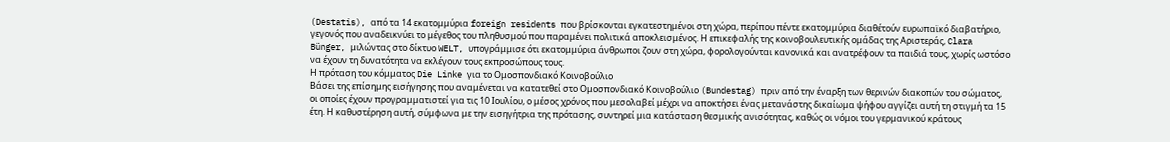(Destatis), από τα 14 εκατομμύρια foreign residents που βρίσκονται εγκατεστημένοι στη χώρα, περίπου πέντε εκατομμύρια διαθέτούν ευρωπαϊκό διαβατήριο, γεγονός που αναδεικνύει το μέγεθος του πληθυσμού που παραμένει πολιτικά αποκλεισμένος. Η επικεφαλής της κοινοβουλευτικής ομάδας της Αριστεράς, Clara Bünger, μιλώντας στο δίκτυο WELT, υπογράμμισε ότι εκατομμύρια άνθρωποι ζουν στη χώρα, φορολογούνται κανονικά και ανατρέφουν τα παιδιά τους, χωρίς ωστόσο να έχουν τη δυνατότητα να εκλέγουν τους εκπροσώπους τους.
Η πρόταση του κόμματος Die Linke για το Ομοσπονδιακό Κοινοβούλιο
Βάσει της επίσημης εισήγησης που αναμένεται να κατατεθεί στο Ομοσπονδιακό Κοινοβούλιο (Bundestag) πριν από την έναρξη των θερινών διακοπών του σώματος, οι οποίες έχουν προγραμματιστεί για τις 10 Ιουλίου, ο μέσος χρόνος που μεσολαβεί μέχρι να αποκτήσει ένας μετανάστης δικαίωμα ψήφου αγγίζει αυτή τη στιγμή τα 15 έτη. Η καθυστέρηση αυτή, σύμφωνα με την εισηγήτρια της πρότασης, συντηρεί μια κατάσταση θεσμικής ανισότητας, καθώς οι νόμοι του γερμανικού κράτους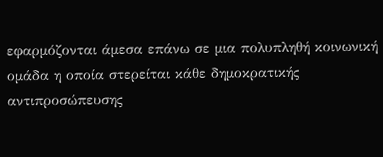εφαρμόζονται άμεσα επάνω σε μια πολυπληθή κοινωνική ομάδα η οποία στερείται κάθε δημοκρατικής αντιπροσώπευσης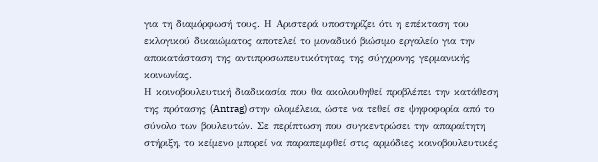για τη διαμόρφωσή τους. Η Αριστερά υποστηρίζει ότι η επέκταση του εκλογικού δικαιώματος αποτελεί το μοναδικό βιώσιμο εργαλείο για την αποκατάσταση της αντιπροσωπευτικότητας της σύγχρονης γερμανικής κοινωνίας.
Η κοινοβουλευτική διαδικασία που θα ακολουθηθεί προβλέπει την κατάθεση της πρότασης (Antrag) στην ολομέλεια, ώστε να τεθεί σε ψηφοφορία από το σύνολο των βουλευτών. Σε περίπτωση που συγκεντρώσει την απαραίτητη στήριξη, το κείμενο μπορεί να παραπεμφθεί στις αρμόδιες κοινοβουλευτικές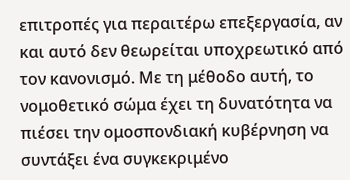επιτροπές για περαιτέρω επεξεργασία, αν και αυτό δεν θεωρείται υποχρεωτικό από τον κανονισμό. Με τη μέθοδο αυτή, το νομοθετικό σώμα έχει τη δυνατότητα να πιέσει την ομοσπονδιακή κυβέρνηση να συντάξει ένα συγκεκριμένο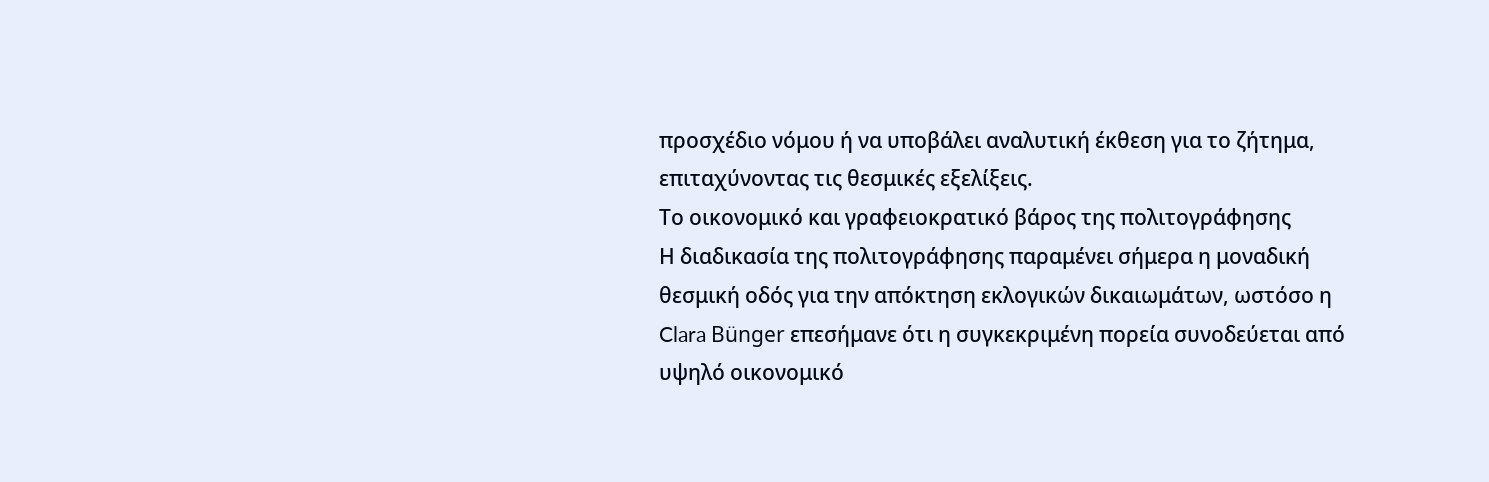προσχέδιο νόμου ή να υποβάλει αναλυτική έκθεση για το ζήτημα, επιταχύνοντας τις θεσμικές εξελίξεις.
Το οικονομικό και γραφειοκρατικό βάρος της πολιτογράφησης
Η διαδικασία της πολιτογράφησης παραμένει σήμερα η μοναδική θεσμική οδός για την απόκτηση εκλογικών δικαιωμάτων, ωστόσο η Clara Bünger επεσήμανε ότι η συγκεκριμένη πορεία συνοδεύεται από υψηλό οικονομικό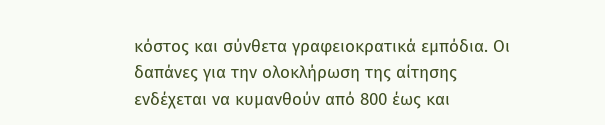κόστος και σύνθετα γραφειοκρατικά εμπόδια. Οι δαπάνες για την ολοκλήρωση της αίτησης ενδέχεται να κυμανθούν από 800 έως και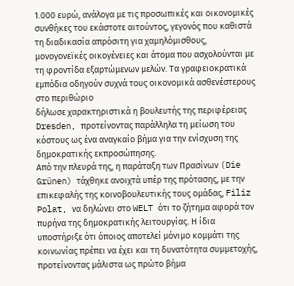1.000 ευρώ, ανάλογα με τις προσωπικές και οικονομικές συνθήκες του εκάστοτε αιτούντος, γεγονός που καθιστά τη διαδικασία απρόσιτη για χαμηλόμισθους, μονογονεϊκές οικογένειες και άτομα που ασχολούνται με τη φροντίδα εξαρτώμενων μελών. Τα γραφειοκρατικά εμπόδια οδηγούν συχνά τους οικονομικά ασθενέστερους στο περιθώριο
δήλωσε χαρακτηριστικά η βουλευτής της περιφέρειας Dresden, προτείνοντας παράλληλα τη μείωση του κόστους ως ένα αναγκαίο βήμα για την ενίσχυση της δημοκρατικής εκπροσώπησης.
Από την πλευρά της, η παράταξη των Πρασίνων (Die Grünen) τάχθηκε ανοιχτά υπέρ της πρότασης, με την επικεφαλής της κοινοβουλευτικής τους ομάδας, Filiz Polat, να δηλώνει στο WELT ότι το ζήτημα αφορά τον πυρήνα της δημοκρατικής λειτουργίας. Η ίδια υποστήριξε ότι όποιος αποτελεί μόνιμο κομμάτι της κοινωνίας πρέπει να έχει και τη δυνατότητα συμμετοχής, προτείνοντας μάλιστα ως πρώτο βήμα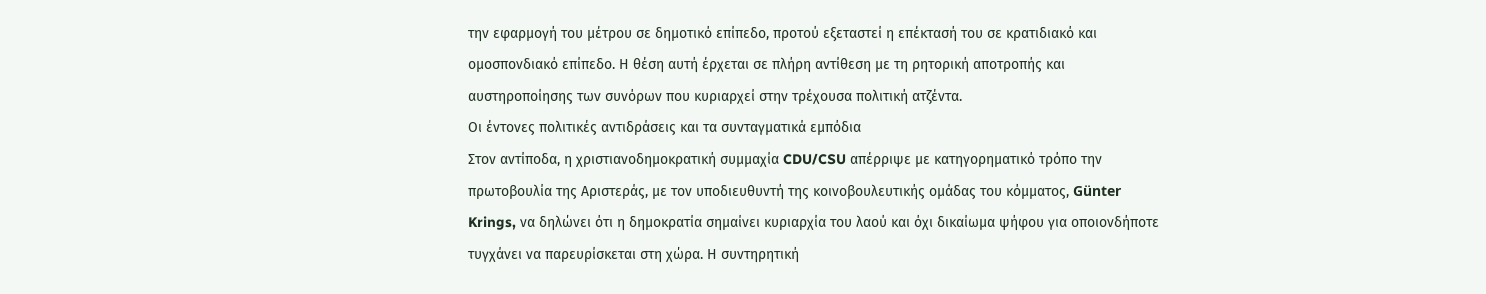την εφαρμογή του μέτρου σε δημοτικό επίπεδο, προτού εξεταστεί η επέκτασή του σε κρατιδιακό και ομοσπονδιακό επίπεδο. Η θέση αυτή έρχεται σε πλήρη αντίθεση με τη ρητορική αποτροπής και αυστηροποίησης των συνόρων που κυριαρχεί στην τρέχουσα πολιτική ατζέντα.
Οι έντονες πολιτικές αντιδράσεις και τα συνταγματικά εμπόδια
Στον αντίποδα, η χριστιανοδημοκρατική συμμαχία CDU/CSU απέρριψε με κατηγορηματικό τρόπο την πρωτοβουλία της Αριστεράς, με τον υποδιευθυντή της κοινοβουλευτικής ομάδας του κόμματος, Günter Krings, να δηλώνει ότι η δημοκρατία σημαίνει κυριαρχία του λαού και όχι δικαίωμα ψήφου για οποιονδήποτε τυγχάνει να παρευρίσκεται στη χώρα. Η συντηρητική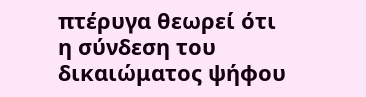πτέρυγα θεωρεί ότι η σύνδεση του δικαιώματος ψήφου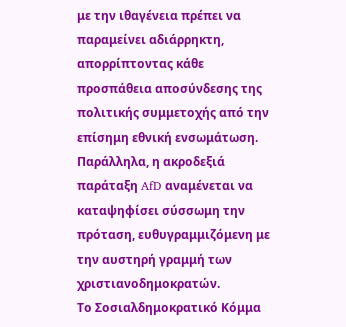με την ιθαγένεια πρέπει να παραμείνει αδιάρρηκτη, απορρίπτοντας κάθε προσπάθεια αποσύνδεσης της πολιτικής συμμετοχής από την επίσημη εθνική ενσωμάτωση. Παράλληλα, η ακροδεξιά παράταξη AfD αναμένεται να καταψηφίσει σύσσωμη την πρόταση, ευθυγραμμιζόμενη με την αυστηρή γραμμή των χριστιανοδημοκρατών.
Το Σοσιαλδημοκρατικό Κόμμα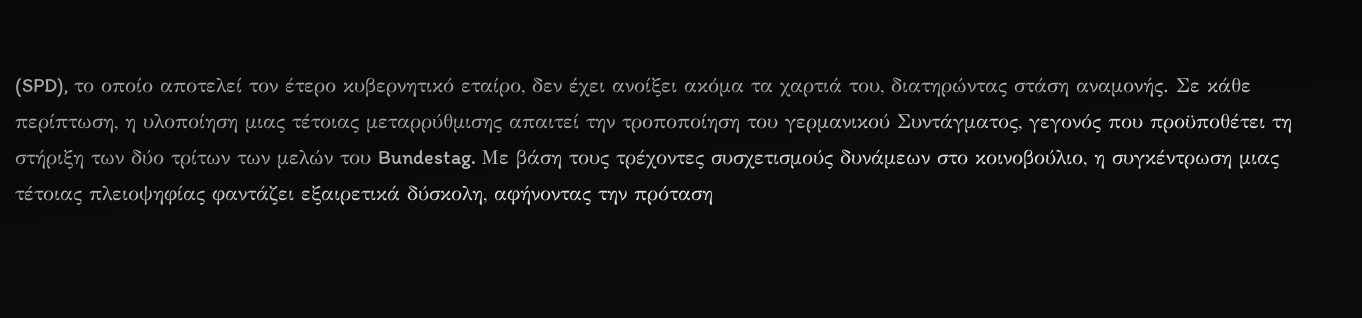(SPD), το οποίο αποτελεί τον έτερο κυβερνητικό εταίρο, δεν έχει ανοίξει ακόμα τα χαρτιά του, διατηρώντας στάση αναμονής. Σε κάθε περίπτωση, η υλοποίηση μιας τέτοιας μεταρρύθμισης απαιτεί την τροποποίηση του γερμανικού Συντάγματος, γεγονός που προϋποθέτει τη στήριξη των δύο τρίτων των μελών του Bundestag. Με βάση τους τρέχοντες συσχετισμούς δυνάμεων στο κοινοβούλιο, η συγκέντρωση μιας τέτοιας πλειοψηφίας φαντάζει εξαιρετικά δύσκολη, αφήνοντας την πρόταση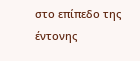στο επίπεδο της έντονης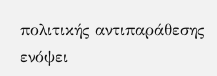πολιτικής αντιπαράθεσης ενόψει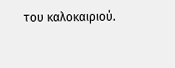του καλοκαιριού.